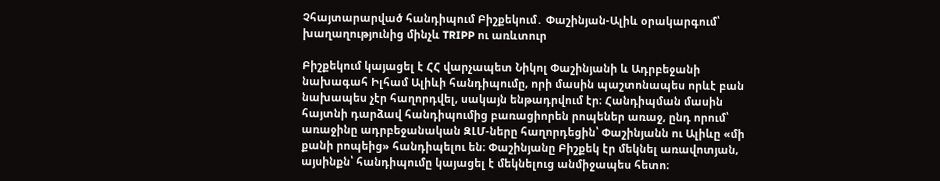Չհայտարարված հանդիպում Բիշքեկում․ Փաշինյան-Ալիև օրակարգում՝ խաղաղությունից մինչև TRIPP ու առևտուր

Բիշքեկում կայացել է ՀՀ վարչապետ Նիկոլ Փաշինյանի և Ադրբեջանի նախագահ Իլհամ Ալիևի հանդիպումը, որի մասին պաշտոնապես որևէ բան նախապես չէր հաղորդվել, սակայն ենթադրվում էր։ Հանդիպման մասին հայտնի դարձավ հանդիպումից բառացիորեն րոպեներ առաջ, ընդ որում՝ առաջինը ադրբեջանական ԶԼՄ-ները հաղորդեցին՝ Փաշինյանն ու Ալիևը «մի քանի րոպեից» հանդիպելու են։ Փաշինյանը Բիշքեկ էր մեկնել առավոտյան, այսինքն՝ հանդիպումը կայացել է մեկնելուց անմիջապես հետո։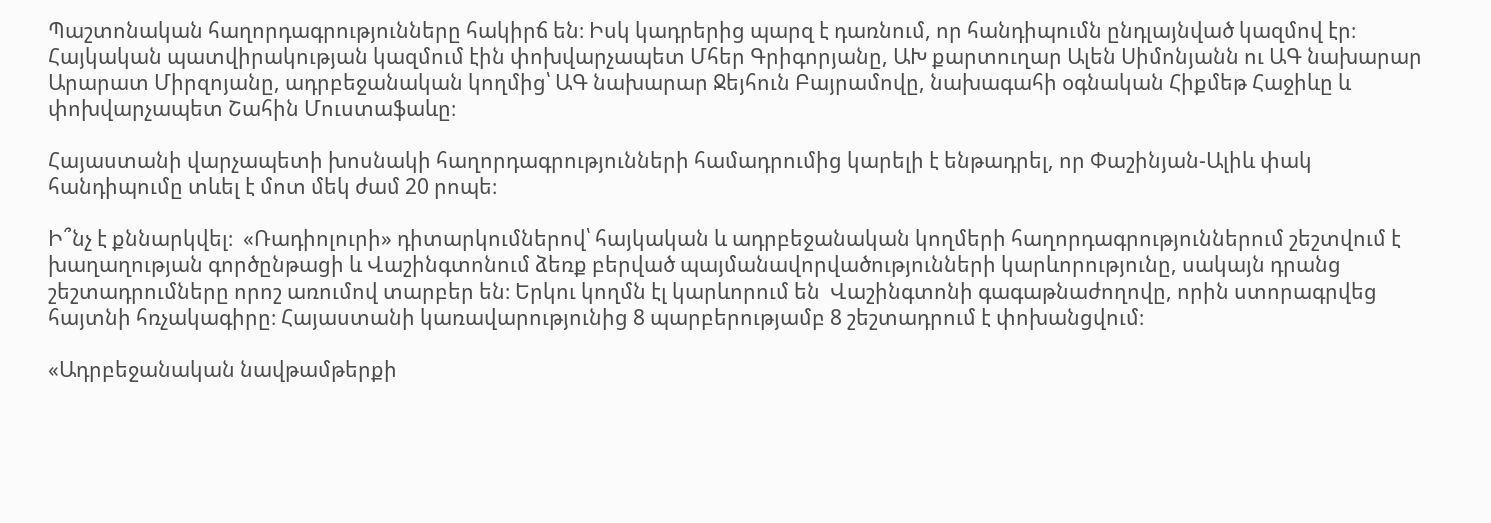Պաշտոնական հաղորդագրությունները հակիրճ են։ Իսկ կադրերից պարզ է դառնում, որ հանդիպումն ընդլայնված կազմով էր։ Հայկական պատվիրակության կազմում էին փոխվարչապետ Մհեր Գրիգորյանը, ԱԽ քարտուղար Ալեն Սիմոնյանն ու ԱԳ նախարար Արարատ Միրզոյանը, ադրբեջանական կողմից՝ ԱԳ նախարար Ջեյհուն Բայրամովը, նախագահի օգնական Հիքմեթ Հաջիևը և փոխվարչապետ Շահին Մուստաֆաևը։

Հայաստանի վարչապետի խոսնակի հաղորդագրությունների համադրումից կարելի է ենթադրել, որ Փաշինյան-Ալիև փակ հանդիպումը տևել է մոտ մեկ ժամ 20 րոպե։

Ի՞նչ է քննարկվել։  «Ռադիոլուրի» դիտարկումներով՝ հայկական և ադրբեջանական կողմերի հաղորդագրություններում շեշտվում է խաղաղության գործընթացի և Վաշինգտոնում ձեռք բերված պայմանավորվածությունների կարևորությունը, սակայն դրանց շեշտադրումները որոշ առումով տարբեր են։ Երկու կողմն էլ կարևորում են  Վաշինգտոնի գագաթնաժողովը, որին ստորագրվեց հայտնի հռչակագիրը։ Հայաստանի կառավարությունից 8 պարբերությամբ 8 շեշտադրում է փոխանցվում։

«Ադրբեջանական նավթամթերքի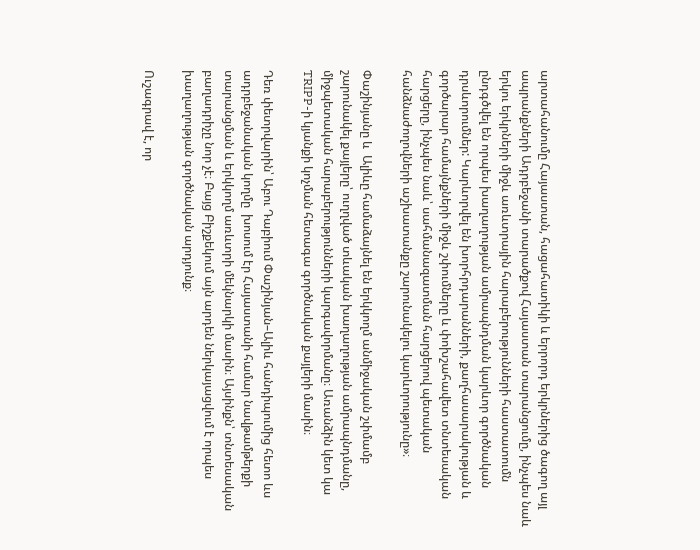արտահանումը Հայաստան, հացահատիկի և երրորդ երկրներից ծագող այլ ապրանքների Ադրբեջանի տարածքով Հայաստան տարանցումը, ինչպես նաև երկու երկրների միջև առևտրային հարաբերությունների հաստատումն ընդգծվել են որպես խաղաղության ամրապնդման կարևոր գործնական դրսևորումներ: Կարևորվել են խորհրդարանների, քաղհասարակության և գործարար համայնքների միջև շփումները և փոխշահավետ տնտեսական հարցերը, ինչպես նաև՝ սահմանազատման հարցերով պետական հանձնաժողովների աշխատանքը շարունակելու կարևորությունը»։

Փաշինյանը և  Ալիևը համաձայնել են երկկողմ անմիջական շփմամբ շարունակել քայլերը՝ ուղղված տևական խաղաղության ամրապնդմանը, միջպետական հարաբերությունների կարգավորմանը։ Առանձին կետ կա TRIPP-ի կյանքի կոչման հետագա գործնական քայլերի մասին։

Դեռ փետրվարին՝ Աբու Դաբիում Փաշինյան–Ալիև հանդիպումից հետո ևս ադրբեջանական կողմը  խոսում էր Հայաստանի համար նավթամթերքի տարանցման և երկկողմ առևտրի մեկնարկի մասին։ Այսինքն՝ տնտեսական բաղադրիչը նոր չէ։ Բայց Բիշքեկում այն արդեն ներկայացվում է որպես խաղաղության գործնական արդյունք։

Ուշագրավ է, որ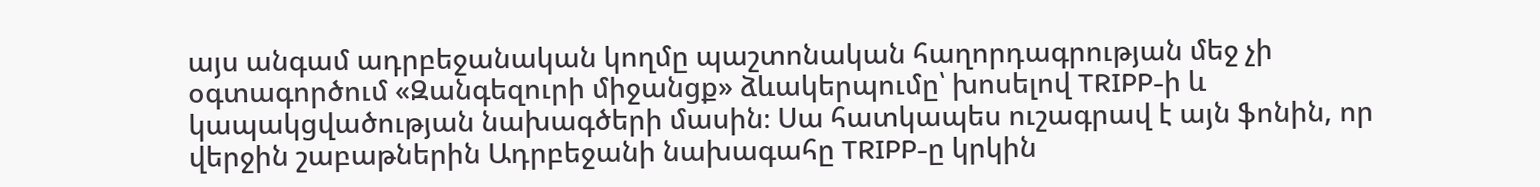այս անգամ ադրբեջանական կողմը պաշտոնական հաղորդագրության մեջ չի օգտագործում «Զանգեզուրի միջանցք» ձևակերպումը՝ խոսելով TRIPP-ի և կապակցվածության նախագծերի մասին։ Սա հատկապես ուշագրավ է այն ֆոնին, որ վերջին շաբաթներին Ադրբեջանի նախագահը TRIPP-ը կրկին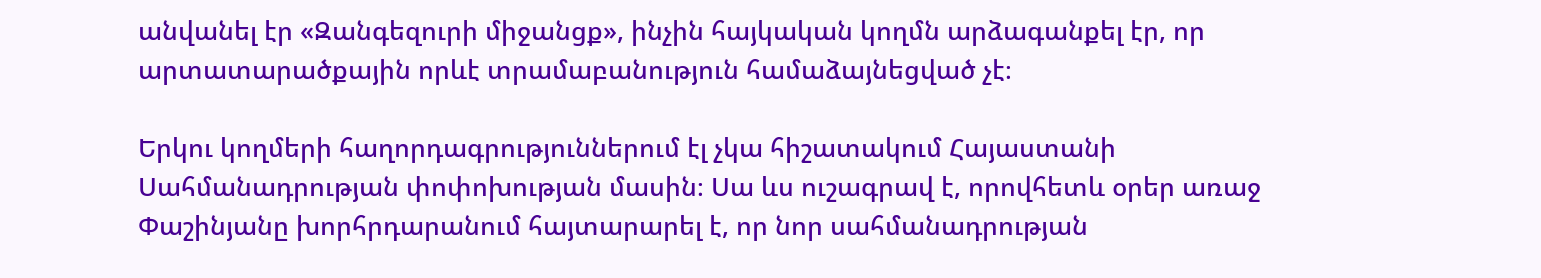անվանել էր «Զանգեզուրի միջանցք», ինչին հայկական կողմն արձագանքել էր, որ արտատարածքային որևէ տրամաբանություն համաձայնեցված չէ։

Երկու կողմերի հաղորդագրություններում էլ չկա հիշատակում Հայաստանի Սահմանադրության փոփոխության մասին։ Սա ևս ուշագրավ է, որովհետև օրեր առաջ Փաշինյանը խորհրդարանում հայտարարել է, որ նոր սահմանադրության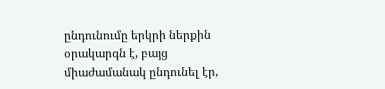ընդունումը երկրի ներքին օրակարգն է, բայց միաժամանակ ընդունել էր,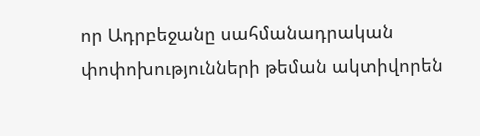որ Ադրբեջանը սահմանադրական փոփոխությունների թեման ակտիվորեն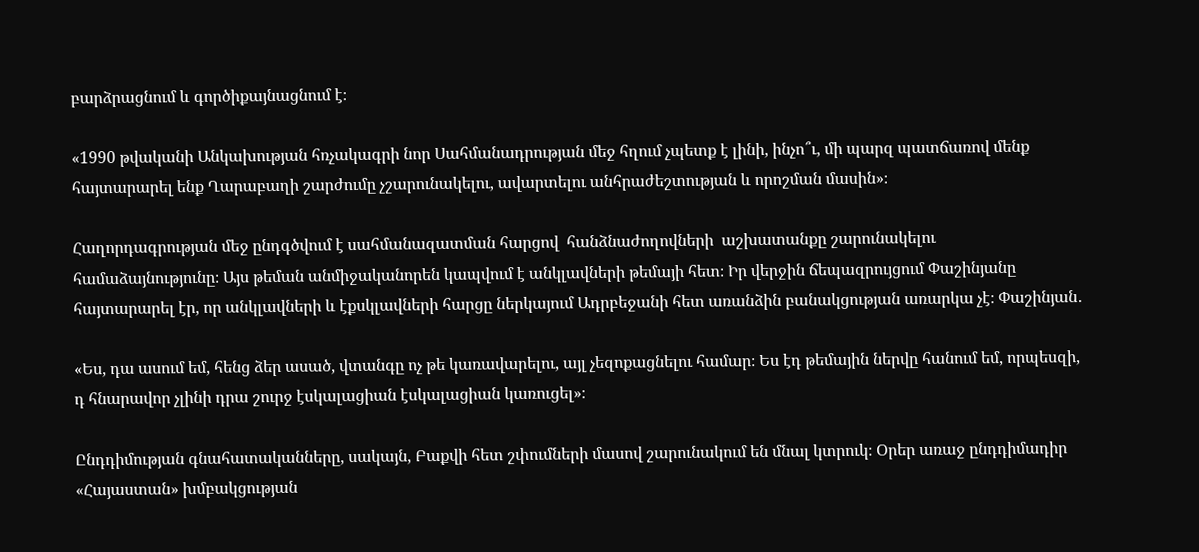բարձրացնում և գործիքայնացնում է։

«1990 թվականի Անկախության հռչակագրի նոր Սահմանադրության մեջ հղում չպետք է լինի, ինչո՞ւ, մի պարզ պատճառով մենք հայտարարել ենք Ղարաբաղի շարժումը չշարունակելու, ավարտելու անհրաժեշտության և որոշման մասին»։

Հաղորդագրության մեջ ընդգծվում է սահմանազատման հարցով  հանձնաժողովների  աշխատանքը շարունակելու համաձայնությունը։ Այս թեման անմիջականորեն կապվում է անկլավների թեմայի հետ։ Իր վերջին ճեպազրույցում Փաշինյանը հայտարարել էր, որ անկլավների և էքսկլավների հարցը ներկայում Ադրբեջանի հետ առանձին բանակցության առարկա չէ։ Փաշինյան․

«Ես, դա ասում եմ, հենց ձեր ասած, վտանգը ոչ թե կառավարելու, այլ չեզոքացնելու համար։ Ես էդ թեմային ներվը հանում եմ, որպեսզի, դ հնարավոր չլինի դրա շուրջ էսկալացիան էսկալացիան կառուցել»։

Ընդդիմության գնահատականները, սակայն, Բաքվի հետ շփումների մասով շարունակում են մնալ կտրուկ։ Օրեր առաջ ընդդիմադիր «Հայաստան» խմբակցության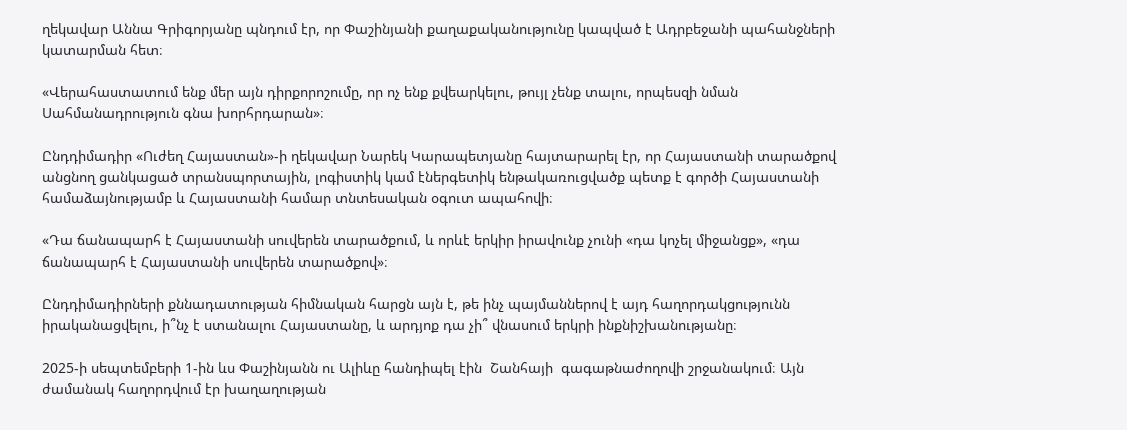ղեկավար Աննա Գրիգորյանը պնդում էր, որ Փաշինյանի քաղաքականությունը կապված է Ադրբեջանի պահանջների կատարման հետ։

«Վերահաստատում ենք մեր այն դիրքորոշումը, որ ոչ ենք քվեարկելու, թույլ չենք տալու, որպեսզի նման Սահմանադրություն գնա խորհրդարան»։

Ընդդիմադիր «Ուժեղ Հայաստան»-ի ղեկավար Նարեկ Կարապետյանը հայտարարել էր, որ Հայաստանի տարածքով անցնող ցանկացած տրանսպորտային, լոգիստիկ կամ էներգետիկ ենթակառուցվածք պետք է գործի Հայաստանի համաձայնությամբ և Հայաստանի համար տնտեսական օգուտ ապահովի։

«Դա ճանապարհ է Հայաստանի սուվերեն տարածքում, և որևէ երկիր իրավունք չունի «դա կոչել միջանցք», «դա ճանապարհ է Հայաստանի սուվերեն տարածքով»։

Ընդդիմադիրների քննադատության հիմնական հարցն այն է, թե ինչ պայմաններով է այդ հաղորդակցությունն իրականացվելու, ի՞նչ է ստանալու Հայաստանը, և արդյոք դա չի՞ վնասում երկրի ինքնիշխանությանը։

2025-ի սեպտեմբերի 1-ին ևս Փաշինյանն ու Ալիևը հանդիպել էին  Շանհայի  գագաթնաժողովի շրջանակում։ Այն ժամանակ հաղորդվում էր խաղաղության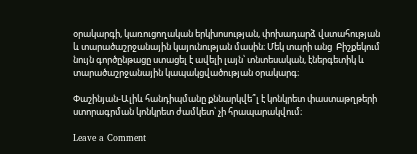օրակարգի, կառուցողական երկխոսության, փոխադարձ վստահության և տարածաշրջանային կայունության մասին։ Մեկ տարի անց  Բիշքեկում նույն գործընթացը ստացել է ավելի լայն՝ տնտեսական, էներգետիկ և տարածաշրջանային կապակցվածության օրակարգ։

Փաշինյան-Ալիև հանդիպմանը քննարկվե՞լ է կոնկրետ փաստաթղթերի ստորագրման կոնկրետ ժամկետ՝ չի հրապարակվում։

Leave a Comment